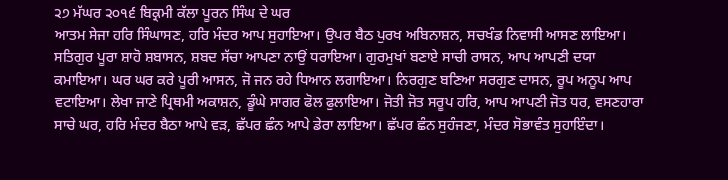੨੭ ਮੱਘਰ ੨੦੧੬ ਬਿਕ੍ਰਮੀ ਕੱਲਾ ਪੂਰਨ ਸਿੰਘ ਦੇ ਘਰ
ਆਤਮ ਸੇਜਾ ਹਰਿ ਸਿੰਘਾਸਣ, ਹਰਿ ਮੰਦਰ ਆਪ ਸੁਹਾਇਆ। ਉਪਰ ਬੈਠ ਪੁਰਖ ਅਬਿਨਾਸ਼ਨ, ਸਚਖੰਡ ਨਿਵਾਸੀ ਆਸਣ ਲਾਇਆ। ਸਤਿਗੁਰ ਪੂਰਾ ਸ਼ਾਹੋ ਸ਼ਬਾਸਨ, ਸ਼ਬਦ ਸੱਚਾ ਆਪਣਾ ਨਾਉਂ ਧਰਾਇਆ। ਗੁਰਮੁਖਾਂ ਬਣਾਏ ਸਾਚੀ ਰਾਸਨ, ਆਪ ਆਪਣੀ ਦਯਾ ਕਮਾਇਆ। ਘਰ ਘਰ ਕਰੇ ਪੂਰੀ ਆਸਨ, ਜੋ ਜਨ ਰਹੇ ਧਿਆਨ ਲਗਾਇਆ। ਨਿਰਗੁਣ ਬਣਿਆ ਸਰਗੁਣ ਦਾਸਨ, ਰੂਪ ਅਨੂਪ ਆਪ ਵਟਾਇਆ। ਲੇਖਾ ਜਾਣੇ ਪ੍ਰਿਥਮੀ ਅਕਾਸ਼ਨ, ਡੂੰਘੇ ਸਾਗਰ ਫੋਲ ਫੁਲਾਇਆ। ਜੋਤੀ ਜੋਤ ਸਰੂਪ ਹਰਿ, ਆਪ ਆਪਣੀ ਜੋਤ ਧਰ, ਵਸਣਹਾਰਾ ਸਾਚੇ ਘਰ, ਹਰਿ ਮੰਦਰ ਬੈਠਾ ਆਪੇ ਵੜ, ਛੱਪਰ ਛੰਨ ਆਪੇ ਡੇਰਾ ਲਾਇਆ। ਛੱਪਰ ਛੰਨ ਸੁਹੰਜਣਾ, ਮੰਦਰ ਸੋਭਾਵੰਤ ਸੁਹਾਇੰਦਾ।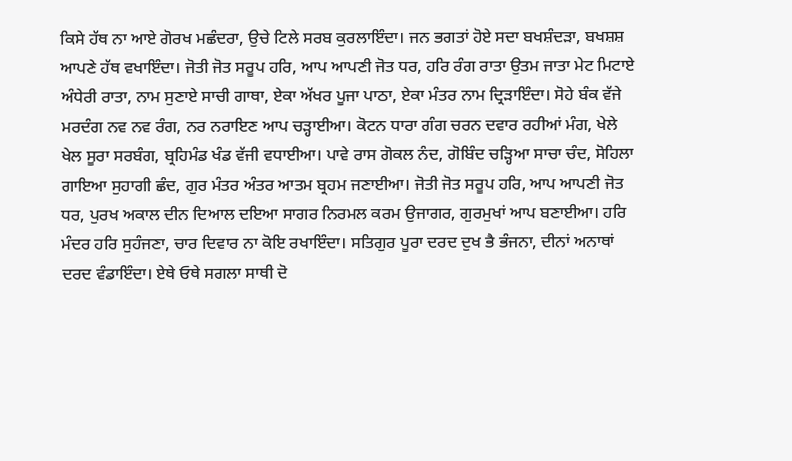ਕਿਸੇ ਹੱਥ ਨਾ ਆਏ ਗੋਰਖ ਮਛੰਦਰਾ, ਉਚੇ ਟਿਲੇ ਸਰਬ ਕੁਰਲਾਇੰਦਾ। ਜਨ ਭਗਤਾਂ ਹੋਏ ਸਦਾ ਬਖਸ਼ੰਦੜਾ, ਬਖਸ਼ਸ਼ ਆਪਣੇ ਹੱਥ ਵਖਾਇੰਦਾ। ਜੋਤੀ ਜੋਤ ਸਰੂਪ ਹਰਿ, ਆਪ ਆਪਣੀ ਜੋਤ ਧਰ, ਹਰਿ ਰੰਗ ਰਾਤਾ ਉਤਮ ਜਾਤਾ ਮੇਟ ਮਿਟਾਏ ਅੰਧੇਰੀ ਰਾਤਾ, ਨਾਮ ਸੁਣਾਏ ਸਾਚੀ ਗਾਥਾ, ਏਕਾ ਅੱਖਰ ਪੂਜਾ ਪਾਠਾ, ਏਕਾ ਮੰਤਰ ਨਾਮ ਦ੍ਰਿੜਾਇੰਦਾ। ਸੋਹੇ ਬੰਕ ਵੱਜੇ ਮਰਦੰਗ ਨਵ ਨਵ ਰੰਗ, ਨਰ ਨਰਾਇਣ ਆਪ ਚੜ੍ਹਾਈਆ। ਕੋਟਨ ਧਾਰਾ ਗੰਗ ਚਰਨ ਦਵਾਰ ਰਹੀਆਂ ਮੰਗ, ਖੇਲੇ ਖੇਲ ਸੂਰਾ ਸਰਬੰਗ, ਬ੍ਰਹਿਮੰਡ ਖੰਡ ਵੱਜੀ ਵਧਾਈਆ। ਪਾਵੇ ਰਾਸ ਗੋਕਲ ਨੰਦ, ਗੋਬਿੰਦ ਚੜ੍ਹਿਆ ਸਾਚਾ ਚੰਦ, ਸੋਹਿਲਾ ਗਾਇਆ ਸੁਹਾਗੀ ਛੰਦ, ਗੁਰ ਮੰਤਰ ਅੰਤਰ ਆਤਮ ਬ੍ਰਹਮ ਜਣਾਈਆ। ਜੋਤੀ ਜੋਤ ਸਰੂਪ ਹਰਿ, ਆਪ ਆਪਣੀ ਜੋਤ ਧਰ, ਪੁਰਖ ਅਕਾਲ ਦੀਨ ਦਿਆਲ ਦਇਆ ਸਾਗਰ ਨਿਰਮਲ ਕਰਮ ਉਜਾਗਰ, ਗੁਰਮੁਖਾਂ ਆਪ ਬਣਾਈਆ। ਹਰਿ ਮੰਦਰ ਹਰਿ ਸੁਹੰਜਣਾ, ਚਾਰ ਦਿਵਾਰ ਨਾ ਕੋਇ ਰਖਾਇੰਦਾ। ਸਤਿਗੁਰ ਪੂਰਾ ਦਰਦ ਦੁਖ ਭੈ ਭੰਜਨਾ, ਦੀਨਾਂ ਅਨਾਥਾਂ ਦਰਦ ਵੰਡਾਇੰਦਾ। ਏਥੇ ਓਥੇ ਸਗਲਾ ਸਾਥੀ ਦੋ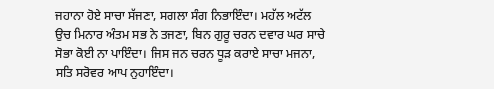ਜਹਾਨਾ ਹੋਏ ਸਾਚਾ ਸੱਜਣਾ, ਸਗਲਾ ਸੰਗ ਨਿਭਾਇੰਦਾ। ਮਹੱਲ ਅਟੱਲ ਉਚ ਮਿਨਾਰ ਅੰਤਮ ਸਭ ਨੇ ਤਜਣਾ, ਬਿਨ ਗੁਰੂ ਚਰਨ ਦਵਾਰ ਘਰ ਸਾਚੇ ਸੋਭਾ ਕੋਈ ਨਾ ਪਾਇੰਦਾ। ਜਿਸ ਜਨ ਚਰਨ ਧੂੜ ਕਰਾਏ ਸਾਚਾ ਮਜਨਾ, ਸਤਿ ਸਰੋਵਰ ਆਪ ਨੁਹਾਇੰਦਾ।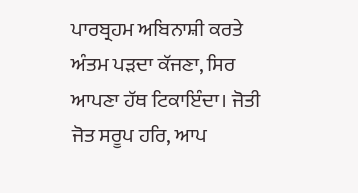ਪਾਰਬ੍ਰਹਮ ਅਬਿਨਾਸ਼ੀ ਕਰਤੇ ਅੰਤਮ ਪੜਦਾ ਕੱਜਣਾ, ਸਿਰ ਆਪਣਾ ਹੱਥ ਟਿਕਾਇੰਦਾ। ਜੋਤੀ ਜੋਤ ਸਰੂਪ ਹਰਿ, ਆਪ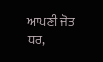ਆਪਣੀ ਜੋਤ ਧਰ,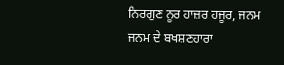ਨਿਰਗੁਣ ਨੂਰ ਹਾਜ਼ਰ ਹਜੂਰ, ਜਨਮ ਜਨਮ ਦੇ ਬਖਸ਼ਣਹਾਰਾ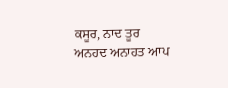ਕਸੂਰ, ਨਾਦ ਤੂਰ ਅਨਹਦ ਅਨਾਹਤ ਆਪ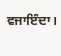ਵਜਾਇੰਦਾ।